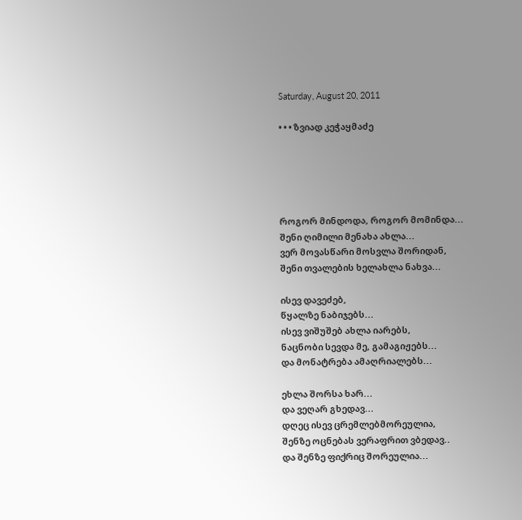Saturday, August 20, 2011

• • • ზვიად კეჭაყმაძე





როგორ მინდოდა, როგორ მომინდა...
შენი ღიმილი მენახა ახლა...
ვერ მოვასწარი მოსვლა შორიდან,
შენი თვალების ხელახლა ნახვა...

ისევ დავეძებ,
წყალზე ნაბიჯებს...
ისევ ვიშუშებ ახლა იარებს,
ნაცნობი სევდა მე, გამაგიჟებს...
და მონატრება ამაღრიალებს...

ეხლა შორსა ხარ...
და ვეღარ გხედავ...
დღეც ისევ ცრემლებმორეულია,
შენზე ოცნებას ვერაფრით ვბედავ..
და შენზე ფიქრიც შორეულია...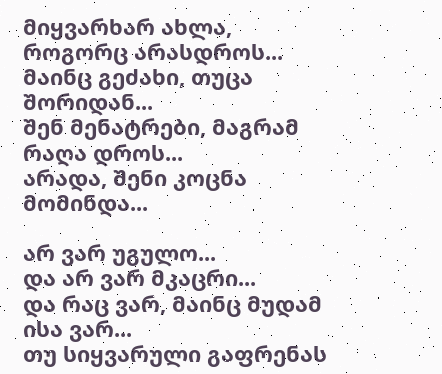მიყვარხარ ახლა,
როგორც არასდროს...
მაინც გეძახი, თუცა შორიდან...
შენ მენატრები, მაგრამ რაღა დროს...
არადა, შენი კოცნა მომინდა...

არ ვარ უგულო...
და არ ვარ მკაცრი...
და რაც ვარ, მაინც მუდამ ისა ვარ...
თუ სიყვარული გაფრენას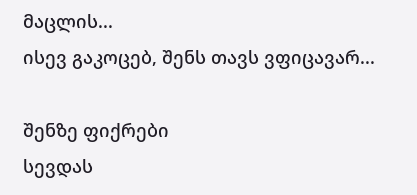მაცლის...
ისევ გაკოცებ, შენს თავს ვფიცავარ...

შენზე ფიქრები
სევდას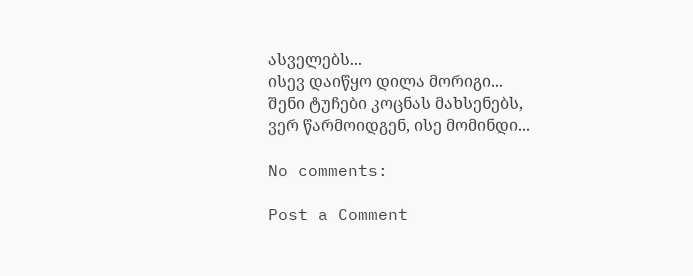ასველებს...
ისევ დაიწყო დილა მორიგი...
შენი ტუჩები კოცნას მახსენებს,
ვერ წარმოიდგენ, ისე მომინდი...

No comments:

Post a Comment